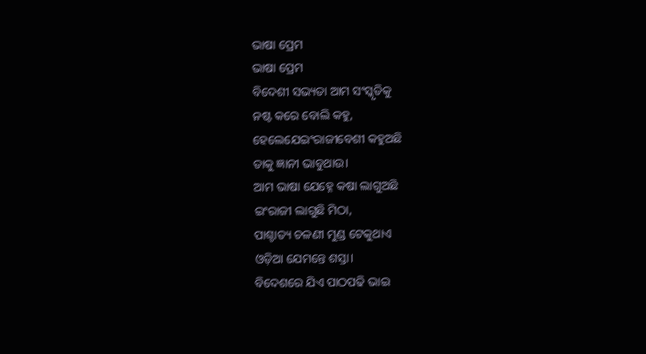ଭାଷା ପ୍ରେମ
ଭାଷା ପ୍ରେମ
ବିଦେଶୀ ସଭ୍ୟତା ଆମ ସଂସ୍କୃତିକୁ
ନଷ୍ଟ କରେ ବୋଲି କହୁ,
ହେଲେଯେଇଂରାଜୀବେଶୀ କହୁଅଛି
ତାକୁ ଜ୍ଞାନୀ ଭାବୁଥାଉ।
ଆମ ଭାଷା ଯେହ୍ନେ କଷା ଲାଗୁଅଛି
ଇଂରାଜୀ ଲାଗୁଛି ମିଠା,
ପାଶ୍ଚାତ୍ୟ ଚଳଣୀ ମୁଣ୍ଡ ଟେକୁଥାଏ
ଓଡ଼ିଆ ଯେମନ୍ତେ ଶସ୍ତା।
ବିଦେଶରେ ଯିଏ ପାଠପଢି ଭାଇ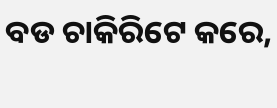ବଡ ଚାକିରିଟେ କରେ,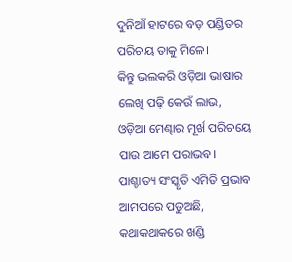ଦୁନିଆଁ ହାଟରେ ବଡ଼ ପଣ୍ଡିତର
ପରିଚୟ ତାକୁ ମିଳେ।
କିନ୍ତୁ ଭଲକରି ଓଡ଼ିଆ ଭାଷାର
ଲେଖି ପଢ଼ି କେଉଁ ଲାଭ,
ଓଡ଼ିଆ ମେଣ୍ଢାର ମୂର୍ଖ ପରିଚୟେ
ପାଉ ଆମେ ପରାଭବ।
ପାଶ୍ଚାତ୍ୟ ସଂସ୍କୃତି ଏମିତି ପ୍ରଭାବ
ଆମପରେ ପଡୁଅଛି,
କଥାକଥାକରେ ଖଣ୍ଡି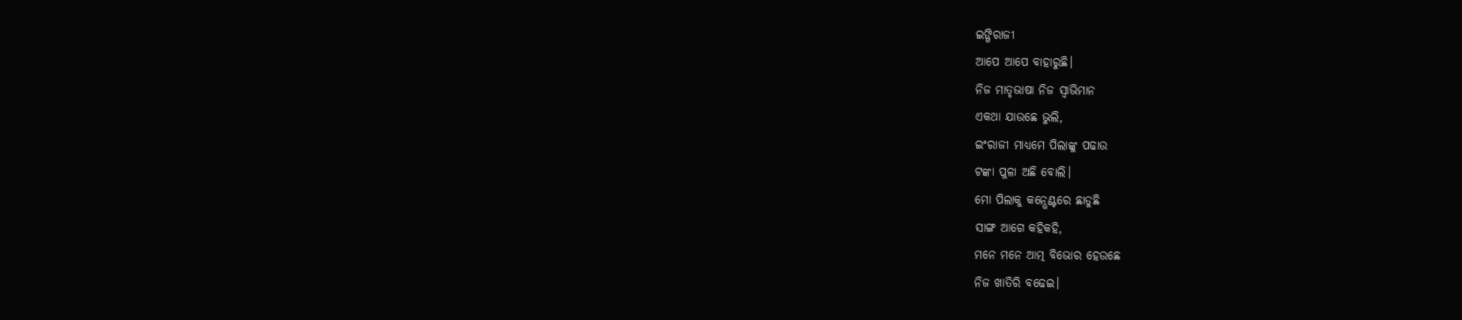ଇଙ୍ଗିରାଜୀ
ଆପେ ଆପେ ବାହାରୁଛି।
ନିଜ ମାତୃଭାଷା ନିଜ ସ୍ବାଭିମାନ
ଏକଥା ଯାଉଛେ ଭୁଲି,
ଇଂରାଜୀ ମାଧ୍ୟମେ ପିଲାଙ୍କୁ ପଢାଉ
ଟଙ୍କା ପୁଳା ଅଛି ବୋଲି।
ମୋ ପିଲାକୁ କନ୍ଭେଣ୍ଟରେ ଛାଡୁଛି
ସାଙ୍ଗ ଆଗେ କହିକହି,
ମନେ ମନେ ଆତ୍ମ ବିଭୋର ହେଉଛେ
ନିଜ ଖାତିରି ବଢେଇ।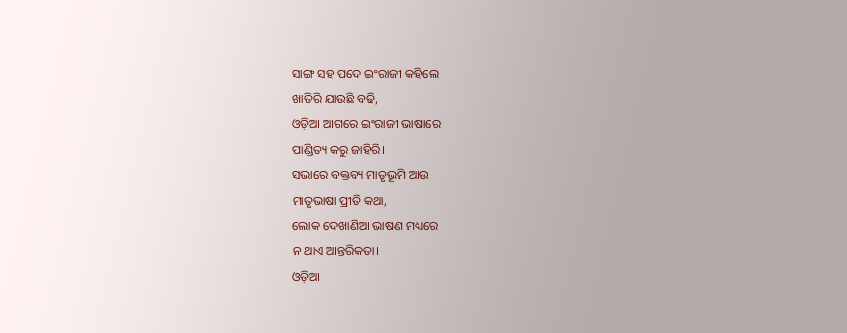ସାଙ୍ଗ ସହ ପଦେ ଇଂରାଜୀ କହିଲେ
ଖାତିରି ଯାଉଛି ବଢି,
ଓଡ଼ିଆ ଆଗରେ ଇଂରାଜୀ ଭାଷାରେ
ପାଣ୍ଡିତ୍ୟ କରୁ ଜାହିରି।
ସଭାରେ ବକ୍ତବ୍ୟ ମାତୃଭୂମି ଆଉ
ମାତୃଭାଷା ପ୍ରୀତି କଥା,
ଲୋକ ଦେଖାଣିଆ ଭାଷଣ ମଧ୍ୟରେ
ନ ଥାଏ ଆନ୍ତରିକତା।
ଓଡ଼ିଆ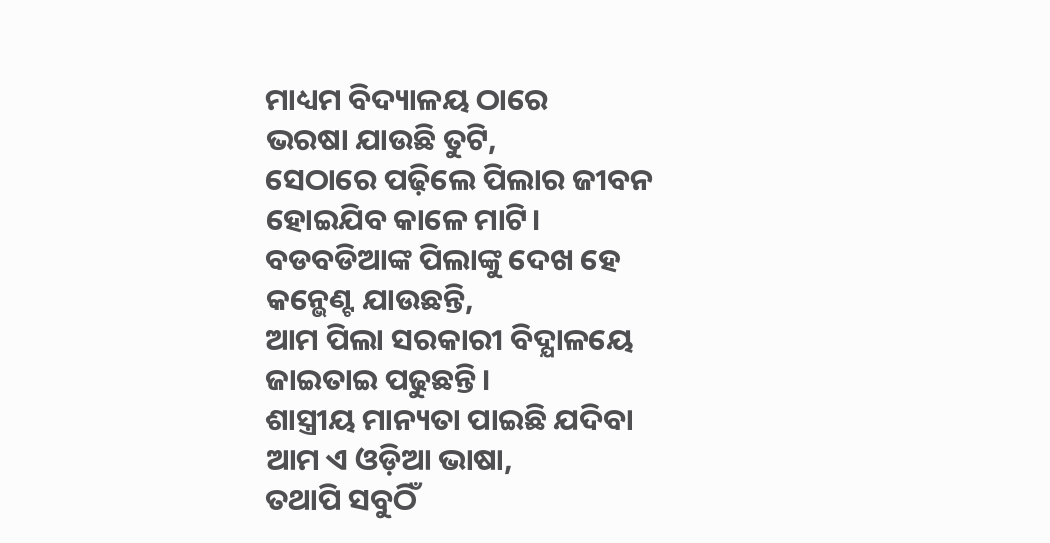ମାଧ୍ୟମ ବିଦ୍ୟାଳୟ ଠାରେ
ଭରଷା ଯାଉଛି ତୁଟି,
ସେଠାରେ ପଢ଼ିଲେ ପିଲାର ଜୀବନ
ହୋଇଯିବ କାଳେ ମାଟି।
ବଡବଡିଆଙ୍କ ପିଲାଙ୍କୁ ଦେଖ ହେ
କନ୍ଭେଣ୍ଟ ଯାଉଛନ୍ତି,
ଆମ ପିଲା ସରକାରୀ ବିଦ୍ଯାଳୟେ
ଜାଇତାଇ ପଢୁଛନ୍ତି।
ଶାସ୍ତ୍ରୀୟ ମାନ୍ୟତା ପାଇଛି ଯଦିବା
ଆମ ଏ ଓଡ଼ିଆ ଭାଷା,
ତଥାପି ସବୁଠିଁ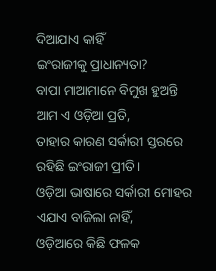ଦିଆଯାଏ କାହିଁ
ଇଂରାଜୀକୁ ପ୍ରାଧାନ୍ୟତା?
ବାପା ମାଆମାନେ ବିମୁଖ ହୁଅନ୍ତି
ଆମ ଏ ଓଡ଼ିଆ ପ୍ରତି,
ତାହାର କାରଣ ସର୍କାରୀ ସ୍ତରରେ
ରହିଛି ଇଂରାଜୀ ପ୍ରୀତି।
ଓଡ଼ିଆ ଭାଷାରେ ସର୍କାରୀ ମୋହର
ଏଯାଏ ବାଜିଲା ନାହିଁ,
ଓଡ଼ିଆରେ କିଛି ଫଳକ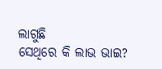ଲାଗୁଛି
ସେଥିରେ କି ଲାଭ ଭାଇ?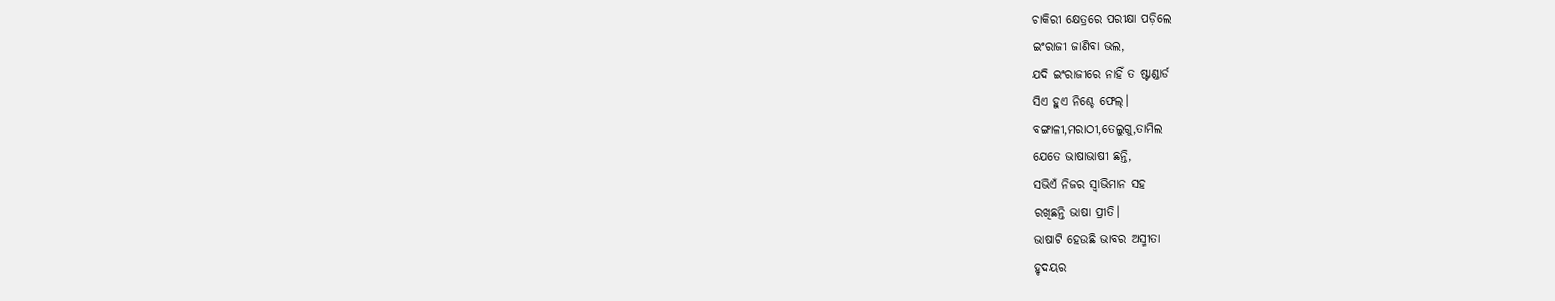ଚାକିରୀ କ୍ଷେତ୍ରରେ ପରୀକ୍ଷା ପଡ଼ିଲେ
ଇଂରାଜୀ ଜାଣିବା ଭଲ,
ଯଦି ଇଂରାଜୀରେ ନାହିଁ ତ ଷ୍ଟାଣ୍ଡାର୍ଡ
ସିଏ ହୁଏ ନିଶ୍ଚେ ଫେଲ୍।
ବଙ୍ଗାଳୀ,ମରାଠୀ,ତେଲୁଗୁ,ତାମିଲ
ଯେତେ ଭାଷାଭାଷୀ ଛନ୍ତି,
ସଭିଏଁ ନିଜର ସ୍ଵାଭିମାନ ସହ
ରଖିଛନ୍ତି ଭାଷା ପ୍ରୀତି।
ଭାଷାଟି ହେଉଛି ଭାବର ଅସ୍ମୀତା
ହୃଦୟର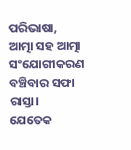ପରିଭାଷା,
ଆତ୍ମା ସହ ଆତ୍ମା ସଂଯୋଗୀକରଣ
ବଞ୍ଚିବାର ସଫା ରାସ୍ତା।
ଯେତେକ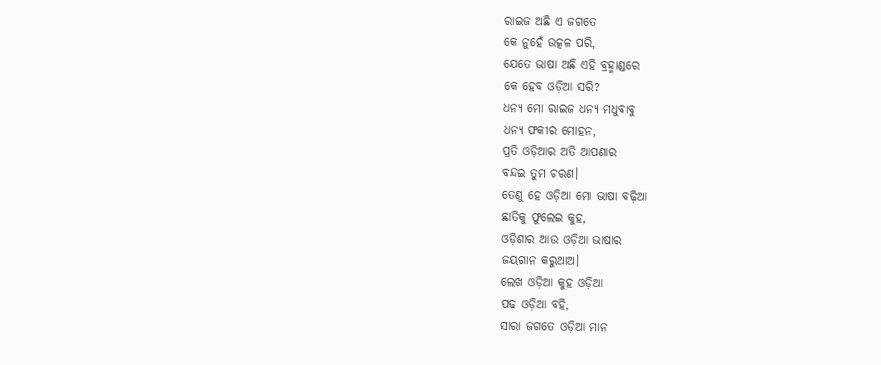ରାଇଜ ଅଛି ଏ ଜଗତେ
କେ ନୁହେଁ ଉତ୍କଳ ପରି,
ଯେତେ ଭାଷା ଅଛି ଏହି ବ୍ରହ୍ମାଣ୍ଡରେ
କେ ହେବ ଓଡ଼ିଆ ସରି?
ଧନ୍ୟ ମୋ ରାଇଜ ଧନ୍ୟ ମଧୁବାବୁ
ଧନ୍ୟ ଫକୀର ମୋହନ,
ପ୍ରତି ଓଡ଼ିଆର ଅତି ଆପଣାର
ବନ୍ଦଇ ତୁମ ଚରଣ।
ତେଣୁ ହେ ଓଡ଼ିଆ ମୋ ଭାଷା ବଢ଼ିଆ
ଛାତିକୁ ଫୁଲେଇ କୁହ,
ଓଡ଼ିଶାର ଆଉ ଓଡ଼ିଆ ଭାଷାର
ଜୟଗାନ କରୁଥାଅ।
ଲେଖ ଓଡ଼ିଆ କୁହ ଓଡ଼ିଆ
ପଢ ଓଡ଼ିଆ ବହି,
ସାରା ଜଗତେ ଓଡ଼ିଆ ମାନ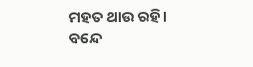ମହତ ଥାଉ ରହି।
ବନ୍ଦେ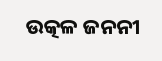ଉତ୍କଳ ଜନନୀ